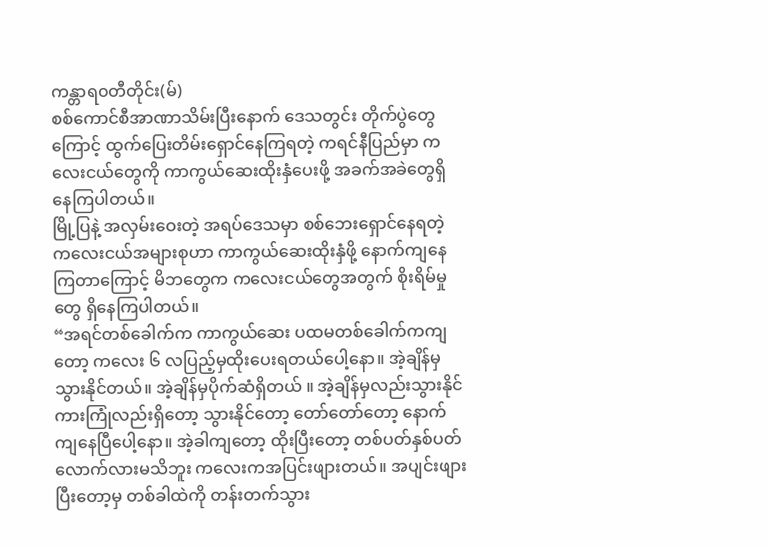ကန္တာရ၀တီတိုင်း(မ်)
စစ်ကောင်စီအာဏာသိမ်းပြီးနောက် ဒေသတွင်း တိုက်ပွဲတွေကြောင့် ထွက်ပြေးတိမ်းရှောင်နေကြရတဲ့ ကရင်နီပြည်မှာ ကလေးငယ်တွေကို ကာကွယ်ဆေးထိုးနှံပေးဖို့ အခက်အခဲတွေရှိနေကြပါတယ်။
မြို့ပြနဲ့ အလှမ်းဝေးတဲ့ အရပ်ဒေသမှာ စစ်ဘေးရှောင်နေရတဲ့ ကလေးငယ်အများစုဟာ ကာကွယ်ဆေးထိုးနှံဖို့ နောက်ကျနေကြတာကြောင့် မိဘတွေက ကလေးငယ်တွေအတွက် စိုးရိမ်မှုတွေ ရှိနေကြပါတယ်။
“အရင်တစ်ခေါက်က ကာကွယ်ဆေး ပထမတစ်ခေါက်ကကျတော့ ကလေး ၆ လပြည့်မှထိုးပေးရတယ်ပေါ့နော။ အဲ့ချိန်မှ သွားနိုင်တယ်။ အဲ့ချိန်မှပိုက်ဆံရှိတယ် ။ အဲ့ချိန်မှလည်းသွားနိုင် ကားကြုံလည်းရှိတော့ သွားနိုင်တော့ တော်တော်တော့ နောက်ကျနေပြီပေါ့နော။ အဲ့ခါကျတော့ ထိုးပြီးတော့ တစ်ပတ်နှစ်ပတ်လောက်လားမသိဘူး ကလေးကအပြင်းဖျားတယ်။ အပျင်းဖျားပြီးတော့မှ တစ်ခါထဲကို တန်းတက်သွား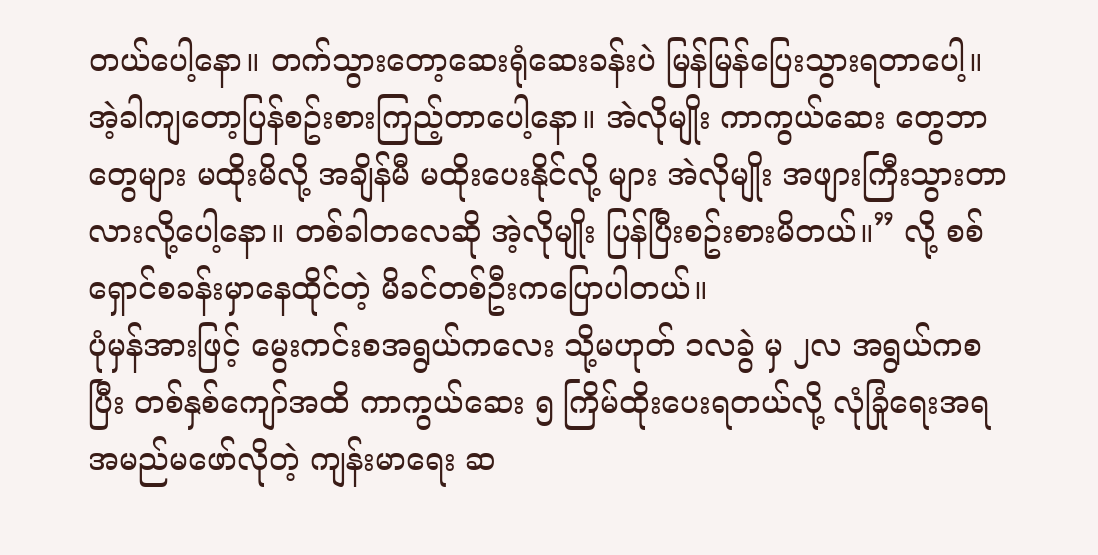တယ်ပေါ့နော။ တက်သွားတော့ဆေးရုံဆေးခန်းပဲ မြန်မြန်ပြေးသွားရတာပေါ့။ အဲ့ခါကျတော့ပြန်စဥ်းစားကြည့်တာပေါ့နော။ အဲလိုမျိုး ကာကွယ်ဆေး တွေဘာတွေများ မထိုးမိလို့ အချိန်မီ မထိုးပေးနိုင်လို့ များ အဲလိုမျိုး အဖျားကြီးသွားတာလားလို့ပေါ့နော။ တစ်ခါတလေဆို အဲ့လိုမျိုး ပြန်ပြီးစဥ်းစားမိတယ်။” လို့ စစ်ရှောင်စခန်းမှာနေထိုင်တဲ့ မိခင်တစ်ဦးကပြောပါတယ်။
ပုံမှန်အားဖြင့် မွေးကင်းစအရွယ်ကလေး သို့မဟုတ် ၁လခွဲ မှ ၂လ အရွယ်ကစပြီး တစ်နှစ်ကျော်အထိ ကာကွယ်ဆေး ၅ ကြိမ်ထိုးပေးရတယ်လို့ လုံခြုံရေးအရ အမည်မဖော်လိုတဲ့ ကျန်းမာရေး ဆ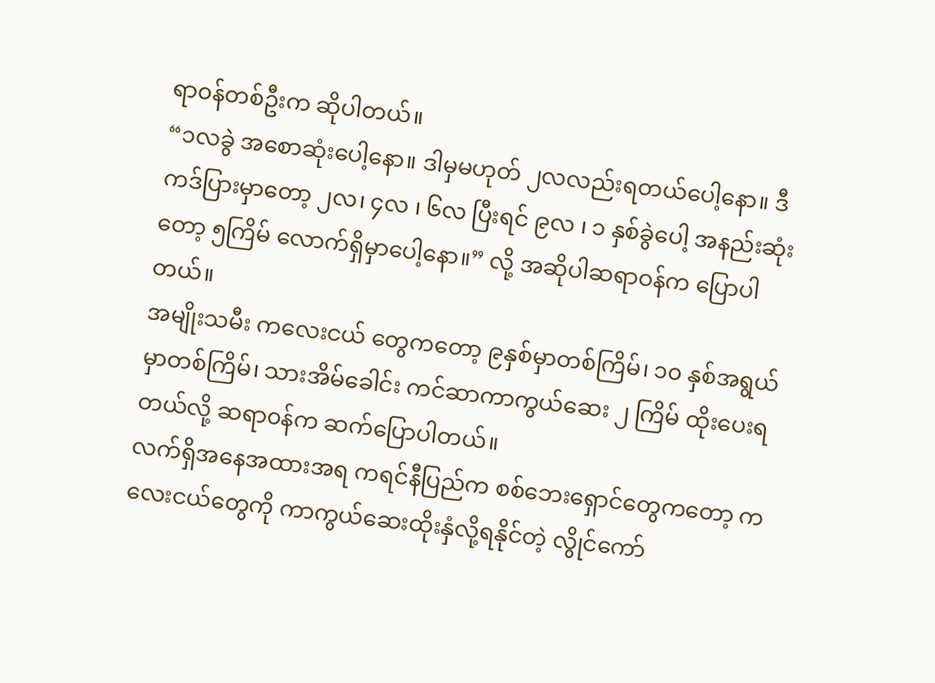ရာ၀န်တစ်ဦးက ဆိုပါတယ်။
“၁လခွဲ အစောဆုံးပေါ့နော။ ဒါမှမဟုတ် ၂လလည်းရတယ်ပေါ့နော။ ဒီကဒ်ပြားမှာတော့ ၂လ၊ ၄လ ၊ ၆လ ပြီးရင် ၉လ ၊ ၁ နှစ်ခွဲပေါ့ အနည်းဆုံးတော့ ၅ကြိမ် လောက်ရှိမှာပေါ့နော။” လို့ အဆိုပါဆရာဝန်က ပြောပါတယ်။
အမျိုးသမီး ကလေးငယ် တွေကတော့ ၉နှစ်မှာတစ်ကြိမ်၊ ၁၀ နှစ်အရွယ်မှာတစ်ကြိမ်၊ သားအိမ်ခေါင်း ကင်ဆာကာကွယ်ဆေး ၂ ကြိမ် ထိုးပေးရတယ်လို့ ဆရာ၀န်က ဆက်ပြောပါတယ်။
လက်ရှိအနေအထားအရ ကရင်နီပြည်က စစ်ဘေးရှောင်တွေကတော့ ကလေးငယ်တွေကို ကာကွယ်ဆေးထိုးနှံလို့ရနိုင်တဲ့ လွိုင်ကော်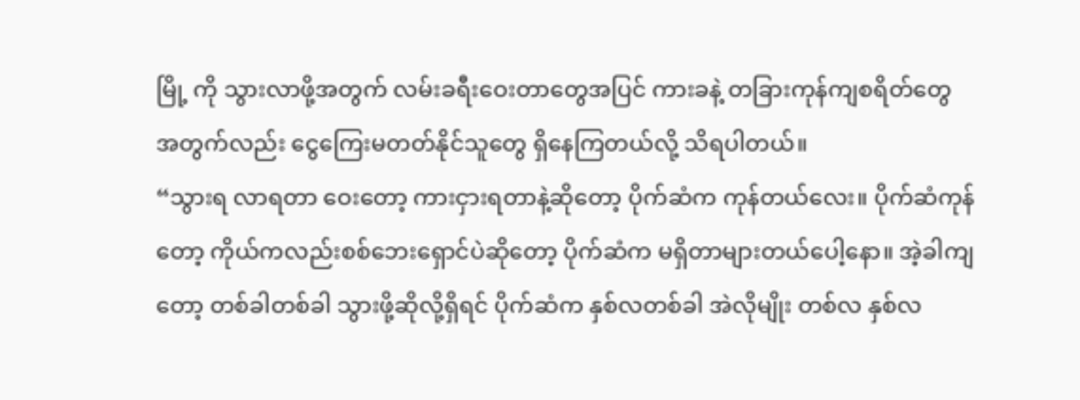မြို့ ကို သွားလာဖို့အတွက် လမ်းခရီးဝေးတာတွေအပြင် ကားခနဲ့ တခြားကုန်ကျစရိတ်တွေ အတွက်လည်း ငွေကြေးမတတ်နိုင်သူတွေ ရှိနေကြတယ်လို့ သိရပါတယ်။
“သွားရ လာရတာ ဝေးတော့ ကားငှားရတာနဲ့ဆိုတော့ ပိုက်ဆံက ကုန်တယ်လေး။ ပိုက်ဆံကုန်တော့ ကိုယ်ကလည်းစစ်ဘေးရှောင်ပဲဆိုတော့ ပိုက်ဆံက မရှိတာများတယ်ပေါ့နော။ အဲ့ခါကျတော့ တစ်ခါတစ်ခါ သွားဖို့ဆိုလို့ရှိရင် ပိုက်ဆံက နှစ်လတစ်ခါ အဲလိုမျိုး တစ်လ နှစ်လ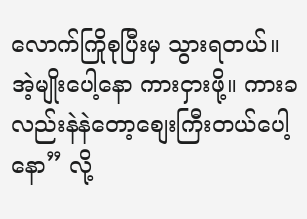လောက်ကြိုစုပြီးမှ သွားရတယ်။ အဲ့မျိုးပေါ့နော ကားငှားဖို့။ ကားခလည်းနဲနဲတော့စျေးကြီးတယ်ပေါ့နော” လို့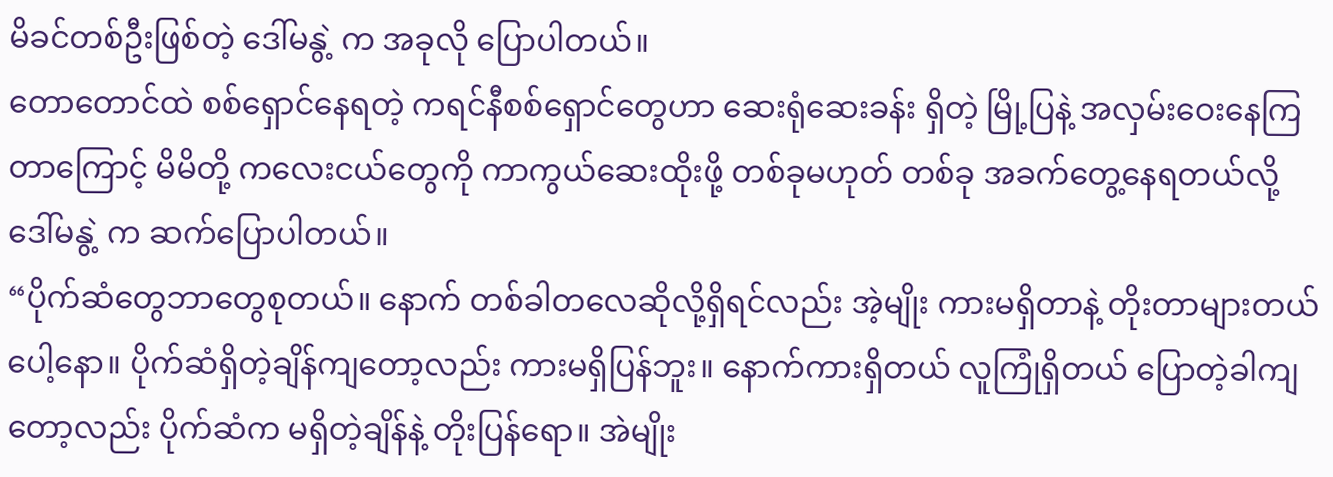မိခင်တစ်ဦးဖြစ်တဲ့ ဒေါ်မနွဲ့ က အခုလို ပြောပါတယ်။
တောတောင်ထဲ စစ်ရှောင်နေရတဲ့ ကရင်နီစစ်ရှောင်တွေဟာ ဆေးရုံဆေးခန်း ရှိတဲ့ မြို့ပြနဲ့ အလှမ်းဝေးနေကြတာကြောင့် မိမိတို့ ကလေးငယ်တွေကို ကာကွယ်ဆေးထိုးဖို့ တစ်ခုမဟုတ် တစ်ခု အခက်တွေ့နေရတယ်လို့ ဒေါ်မနွဲ့ က ဆက်ပြောပါတယ်။
“ပိုက်ဆံတွေဘာတွေစုတယ်။ နောက် တစ်ခါတလေဆိုလို့ရှိရင်လည်း အဲ့မျိုး ကားမရှိတာနဲ့ တိုးတာများတယ်ပေါ့နော။ ပိုက်ဆံရှိတဲ့ချိန်ကျတော့လည်း ကားမရှိပြန်ဘူး။ နောက်ကားရှိတယ် လူကြုံရှိတယ် ပြောတဲ့ခါကျတော့လည်း ပိုက်ဆံက မရှိတဲ့ချိန်နဲ့ တိုးပြန်ရော။ အဲမျိုး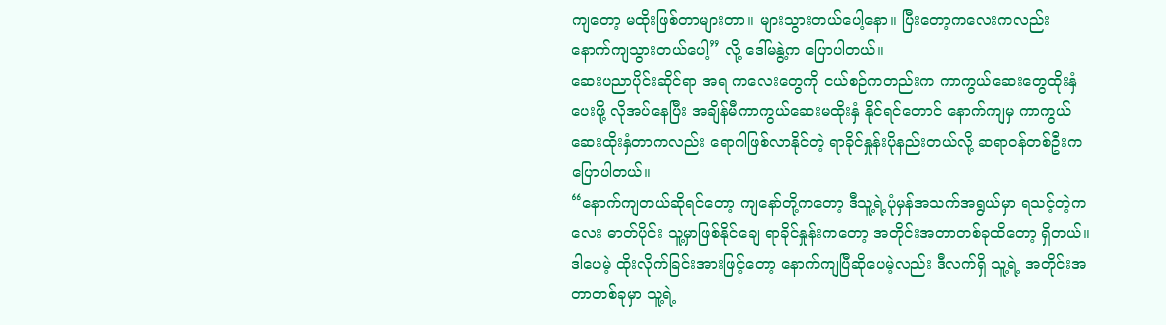ကျတော့ မထိုးဖြစ်တာများတာ။ များသွားတယ်ပေါ့နော။ ပြီးတော့ကလေးကလည်း နောက်ကျသွားတယ်ပေါ့” လို့ ဒေါ်မနွဲ့က ပြောပါတယ်။
ဆေးပညာပိုင်းဆိုင်ရာ အရ ကလေးတွေကို ငယ်စဉ်ကတည်းက ကာကွယ်ဆေးတွေထိုးနှံပေးဖို့ လိုအပ်နေပြီး အချိန်မီကာကွယ်ဆေးမထိုးနှံ နိုင်ရင်တောင် နောက်ကျမှ ကာကွယ်ဆေးထိုးနှံတာကလည်း ရောဂါဖြစ်လာနိုင်တဲ့ ရာခိုင်နှုန်းပိုနည်းတယ်လို့ ဆရာဝန်တစ်ဦးက ပြောပါတယ်။
“နောက်ကျတယ်ဆိုရင်တော့ ကျနော်တို့ကတော့ ဒီသူ့ရဲ့ပုံမှန်အသက်အရွယ်မှာ ရသင့်တဲ့ကလေး ဓာတ်ပိုင်း သူ့မှာဖြစ်နိုင်ချေ ရာခိုင်နှုန်းကတော့ အတိုင်းအတာတစ်ခုထိတော့ ရှိတယ်။ ဒါပေမဲ့ ထိုးလိုက်ခြင်းအားဖြင့်တော့ နောက်ကျပြီဆိုပေမဲ့လည်း ဒီလက်ရှိ သူ့ရဲ့ အတိုင်းအတာတစ်ခုမှာ သူ့ရဲ့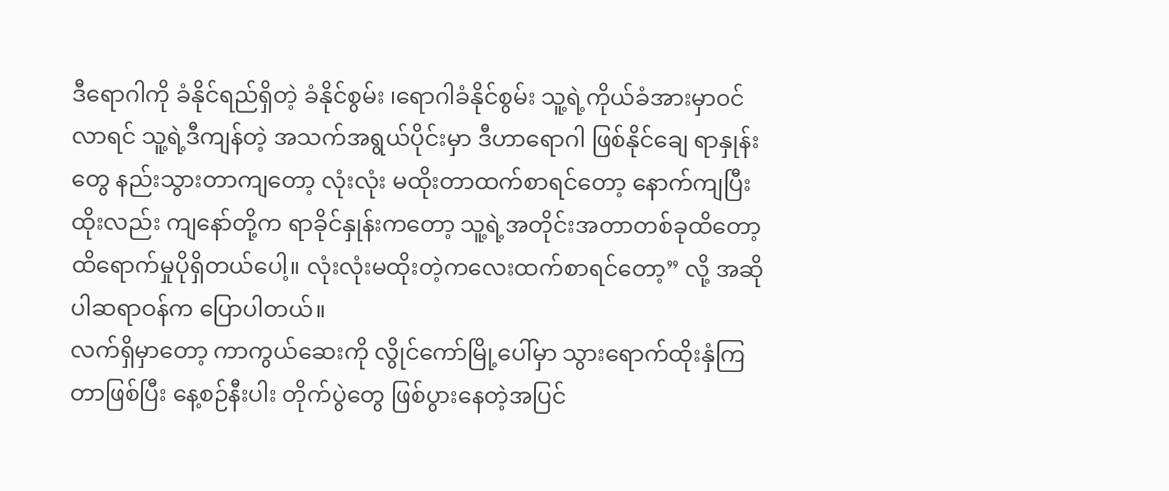ဒီရောဂါကို ခံနိုင်ရည်ရှိတဲ့ ခံနိုင်စွမ်း ၊ရောဂါခံနိုင်စွမ်း သူ့ရဲ့ကိုယ်ခံအားမှာ၀င်လာရင် သူ့ရဲ့ဒီကျန်တဲ့ အသက်အရွယ်ပိုင်းမှာ ဒီဟာရောဂါ ဖြစ်နိုင်ချေ ရာနှုန်းတွေ နည်းသွားတာကျတော့ လုံးလုံး မထိုးတာထက်စာရင်တော့ နောက်ကျပြီးထိုးလည်း ကျနော်တို့က ရာခိုင်နှုန်းကတော့ သူ့ရဲ့အတိုင်းအတာတစ်ခုထိတော့ ထိရောက်မှုပိုရှိတယ်ပေါ့။ လုံးလုံးမထိုးတဲ့ကလေးထက်စာရင်တော့” လို့ အဆိုပါဆရာဝန်က ပြောပါတယ်။
လက်ရှိမှာတော့ ကာကွယ်ဆေးကို လွိုင်ကော်မြို့ပေါ်မှာ သွားရောက်ထိုးနှံကြတာဖြစ်ပြီး နေ့စဉ်နီးပါး တိုက်ပွဲတွေ ဖြစ်ပွားနေတဲ့အပြင်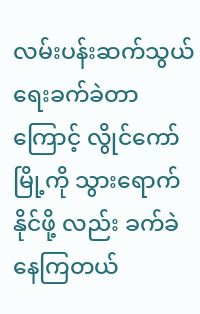လမ်းပန်းဆက်သွယ်ရေးခက်ခဲတာကြောင့် လွိုင်ကော်မြို့ကို သွားရောက်နိုင်ဖို့ လည်း ခက်ခဲနေကြတယ်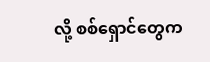လို့ စစ်ရှောင်တွေက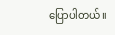ပြောပါတယ်။